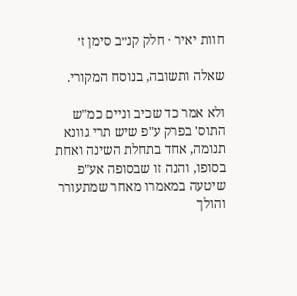חוות יאיר · חלק קנ״ב סימן ז׳

שאלה ותשובה, בנוסח המקורי.

ולא אמר כד שכיב וניים כמ"ש התוס' בפרק ע"פ שיש תרי גוונא תנומה, אחד בתחלת השינה ואחת בסופו, והנה זו שבסופה אע"פ שיטעה במאמרו מאחר שמתעורר והולך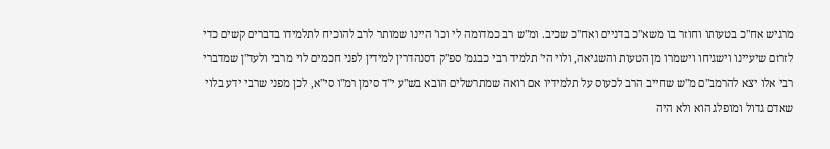מרגיש אח"כ בטעותו וחוזר בו משא"כ בדניים ואח"כ שכיב. ומ"ש רב כמדומה לי וכו' היינו שמותר לרב להוכיח לתלמידו בדברים קשים כדי לזרזם שיעיינו וישגיחו וישמרו מן הטעות והשגיאה, ולוי הי' תלמיד רבי כבגמ' ספ"ק דסנהדרין למידין לפני חכמים לוי מרבי ולעד"ן שמדברי רבי אלו יצא להרמב"ם מ"ש שחייב הרב לכעוס על תלמידיו אם רואה שמתרשלים הובא בש"ע י"ד סימן רמ"ו סי"א, לכן מפני שרבי ידע בלוי שאדם גדול ומופלג הוא ולא היה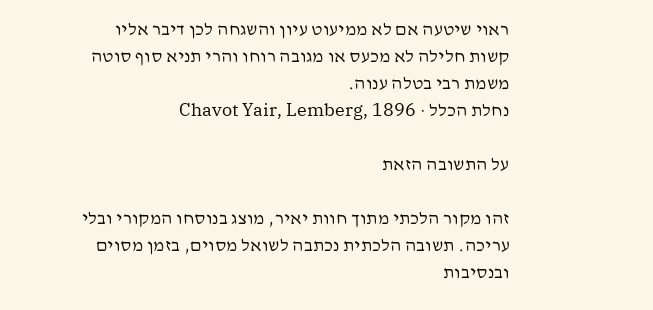ראוי שיטעה אם לא ממיעוט עיון והשגחה לכן דיבר אליו קשות חלילה לא מכעס או מגובה רוחו והרי תניא סוף סוטה משמת רבי בטלה ענוה.
נחלת הכלל · Chavot Yair, Lemberg, 1896

על התשובה הזאת

זהו מקור הלכתי מתוך חוות יאיר, מוצג בנוסחו המקורי ובלי עריכה. תשובה הלכתית נכתבה לשואל מסוים, בזמן מסוים ובנסיבות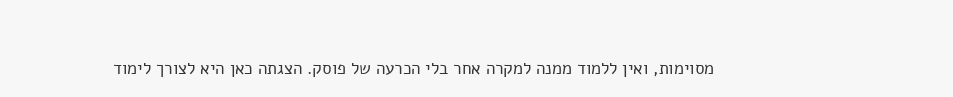מסוימות, ואין ללמוד ממנה למקרה אחר בלי הכרעה של פוסק. הצגתה כאן היא לצורך לימוד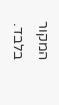המקור בלבד.